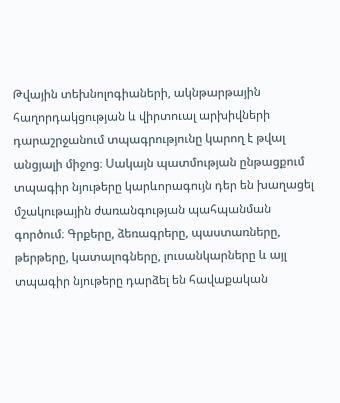Թվային տեխնոլոգիաների, ակնթարթային հաղորդակցության և վիրտուալ արխիվների դարաշրջանում տպագրությունը կարող է թվալ անցյալի միջոց։ Սակայն պատմության ընթացքում տպագիր նյութերը կարևորագույն դեր են խաղացել մշակութային ժառանգության պահպանման գործում։ Գրքերը, ձեռագրերը, պաստառները, թերթերը, կատալոգները, լուսանկարները և այլ տպագիր նյութերը դարձել են հավաքական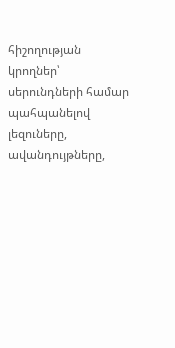հիշողության կրողներ՝ սերունդների համար պահպանելով լեզուները, ավանդույթները,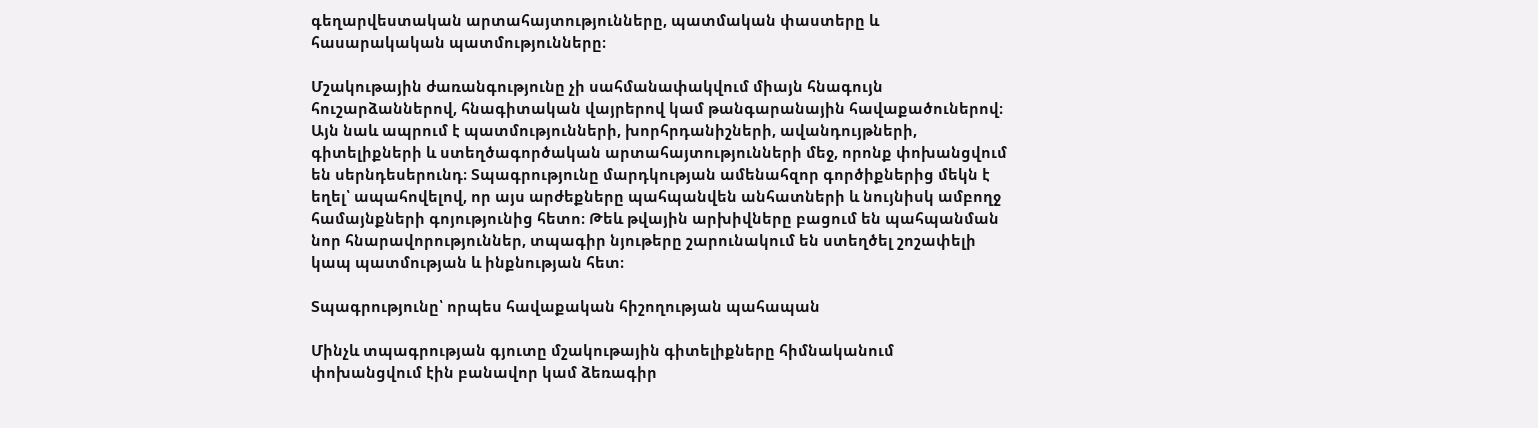գեղարվեստական արտահայտությունները, պատմական փաստերը և հասարակական պատմությունները։

Մշակութային ժառանգությունը չի սահմանափակվում միայն հնագույն հուշարձաններով, հնագիտական վայրերով կամ թանգարանային հավաքածուներով։ Այն նաև ապրում է պատմությունների, խորհրդանիշների, ավանդույթների, գիտելիքների և ստեղծագործական արտահայտությունների մեջ, որոնք փոխանցվում են սերնդեսերունդ։ Տպագրությունը մարդկության ամենահզոր գործիքներից մեկն է եղել՝ ապահովելով, որ այս արժեքները պահպանվեն անհատների և նույնիսկ ամբողջ համայնքների գոյությունից հետո։ Թեև թվային արխիվները բացում են պահպանման նոր հնարավորություններ, տպագիր նյութերը շարունակում են ստեղծել շոշափելի կապ պատմության և ինքնության հետ։

Տպագրությունը՝ որպես հավաքական հիշողության պահապան

Մինչև տպագրության գյուտը մշակութային գիտելիքները հիմնականում փոխանցվում էին բանավոր կամ ձեռագիր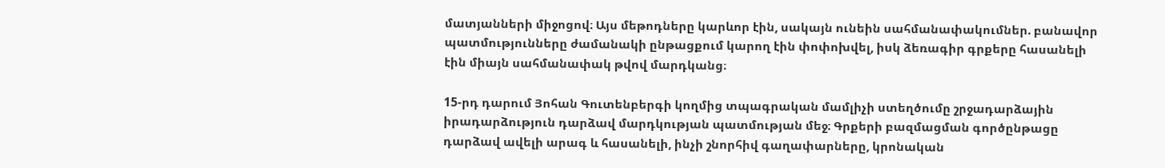մատյանների միջոցով։ Այս մեթոդները կարևոր էին, սակայն ունեին սահմանափակումներ. բանավոր պատմությունները ժամանակի ընթացքում կարող էին փոփոխվել, իսկ ձեռագիր գրքերը հասանելի էին միայն սահմանափակ թվով մարդկանց։

15-րդ դարում Յոհան Գուտենբերգի կողմից տպագրական մամլիչի ստեղծումը շրջադարձային իրադարձություն դարձավ մարդկության պատմության մեջ։ Գրքերի բազմացման գործընթացը դարձավ ավելի արագ և հասանելի, ինչի շնորհիվ գաղափարները, կրոնական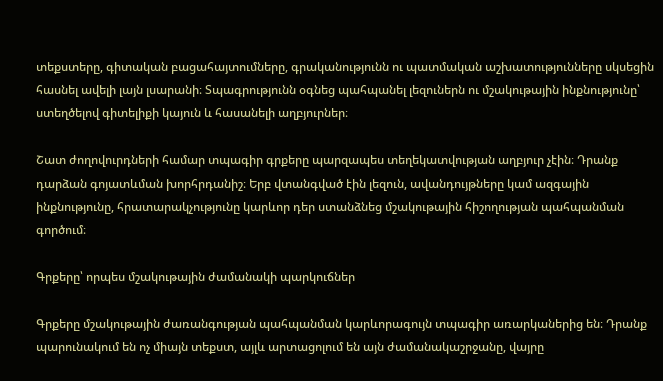տեքստերը, գիտական բացահայտումները, գրականությունն ու պատմական աշխատությունները սկսեցին հասնել ավելի լայն լսարանի։ Տպագրությունն օգնեց պահպանել լեզուներն ու մշակութային ինքնությունը՝ ստեղծելով գիտելիքի կայուն և հասանելի աղբյուրներ։

Շատ ժողովուրդների համար տպագիր գրքերը պարզապես տեղեկատվության աղբյուր չէին։ Դրանք դարձան գոյատևման խորհրդանիշ։ Երբ վտանգված էին լեզուն, ավանդույթները կամ ազգային ինքնությունը, հրատարակչությունը կարևոր դեր ստանձնեց մշակութային հիշողության պահպանման գործում։

Գրքերը՝ որպես մշակութային ժամանակի պարկուճներ

Գրքերը մշակութային ժառանգության պահպանման կարևորագույն տպագիր առարկաներից են։ Դրանք պարունակում են ոչ միայն տեքստ, այլև արտացոլում են այն ժամանակաշրջանը, վայրը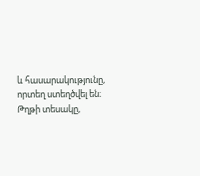և հասարակությունը, որտեղ ստեղծվել են։ Թղթի տեսակը,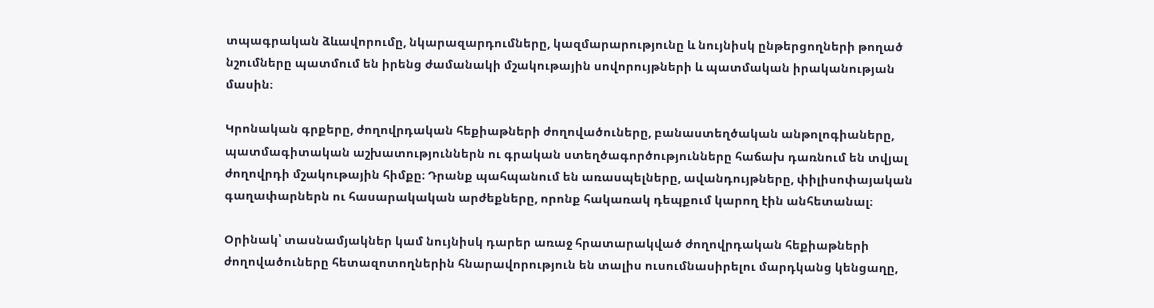տպագրական ձևավորումը, նկարազարդումները, կազմարարությունը և նույնիսկ ընթերցողների թողած նշումները պատմում են իրենց ժամանակի մշակութային սովորույթների և պատմական իրականության մասին։

Կրոնական գրքերը, ժողովրդական հեքիաթների ժողովածուները, բանաստեղծական անթոլոգիաները, պատմագիտական աշխատություններն ու գրական ստեղծագործությունները հաճախ դառնում են տվյալ ժողովրդի մշակութային հիմքը։ Դրանք պահպանում են առասպելները, ավանդույթները, փիլիսոփայական գաղափարներն ու հասարակական արժեքները, որոնք հակառակ դեպքում կարող էին անհետանալ։

Օրինակ՝ տասնամյակներ կամ նույնիսկ դարեր առաջ հրատարակված ժողովրդական հեքիաթների ժողովածուները հետազոտողներին հնարավորություն են տալիս ուսումնասիրելու մարդկանց կենցաղը,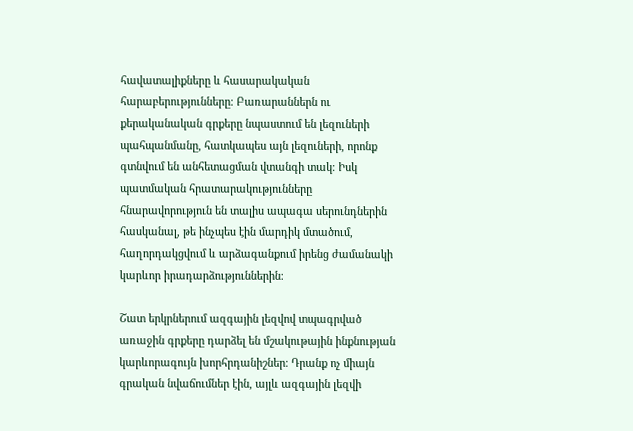հավատալիքները և հասարակական հարաբերությունները։ Բառարաններն ու քերականական գրքերը նպաստում են լեզուների պահպանմանը, հատկապես այն լեզուների, որոնք գտնվում են անհետացման վտանգի տակ։ Իսկ պատմական հրատարակությունները հնարավորություն են տալիս ապագա սերունդներին հասկանալ, թե ինչպես էին մարդիկ մտածում, հաղորդակցվում և արձագանքում իրենց ժամանակի կարևոր իրադարձություններին։

Շատ երկրներում ազգային լեզվով տպագրված առաջին գրքերը դարձել են մշակութային ինքնության կարևորագույն խորհրդանիշներ։ Դրանք ոչ միայն գրական նվաճումներ էին, այլև ազգային լեզվի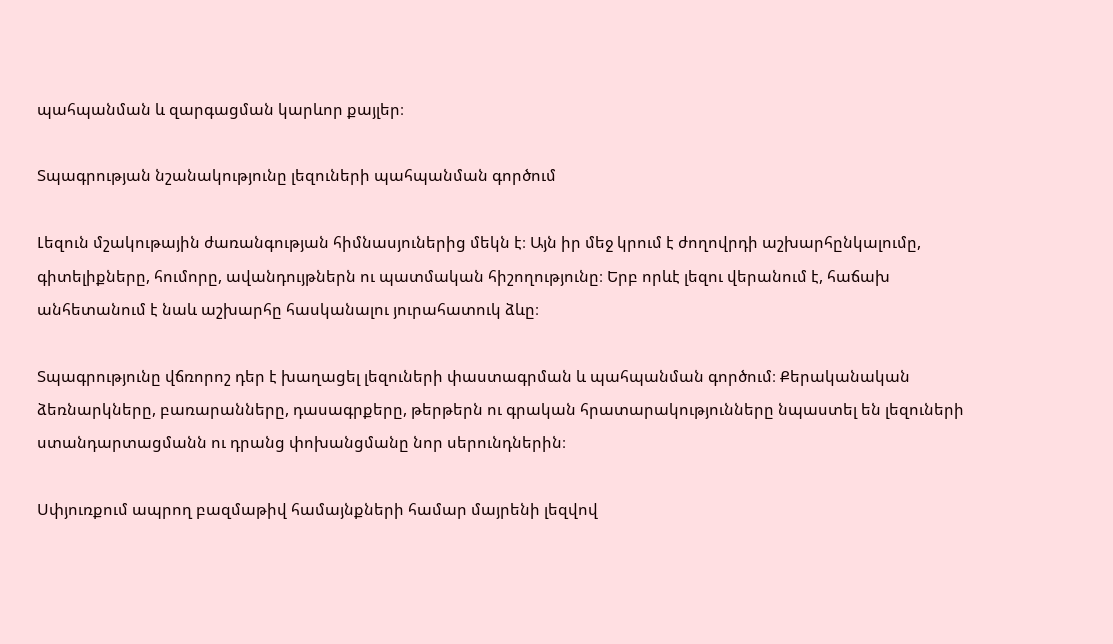պահպանման և զարգացման կարևոր քայլեր։

Տպագրության նշանակությունը լեզուների պահպանման գործում

Լեզուն մշակութային ժառանգության հիմնասյուներից մեկն է։ Այն իր մեջ կրում է ժողովրդի աշխարհընկալումը, գիտելիքները, հումորը, ավանդույթներն ու պատմական հիշողությունը։ Երբ որևէ լեզու վերանում է, հաճախ անհետանում է նաև աշխարհը հասկանալու յուրահատուկ ձևը։

Տպագրությունը վճռորոշ դեր է խաղացել լեզուների փաստագրման և պահպանման գործում։ Քերականական ձեռնարկները, բառարանները, դասագրքերը, թերթերն ու գրական հրատարակությունները նպաստել են լեզուների ստանդարտացմանն ու դրանց փոխանցմանը նոր սերունդներին։

Սփյուռքում ապրող բազմաթիվ համայնքների համար մայրենի լեզվով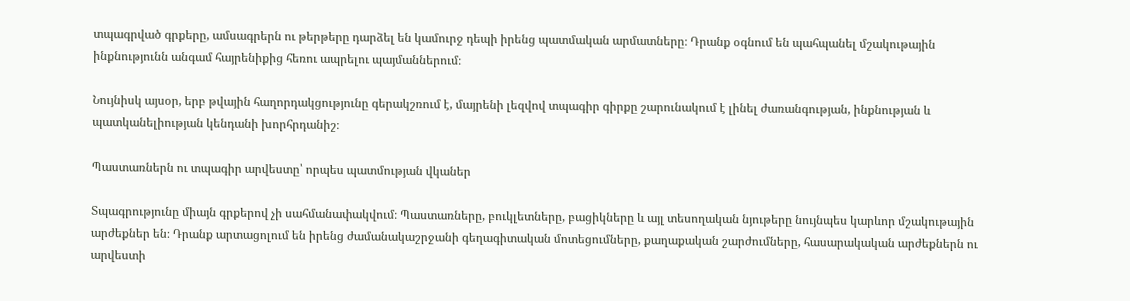տպագրված գրքերը, ամսագրերն ու թերթերը դարձել են կամուրջ դեպի իրենց պատմական արմատները։ Դրանք օգնում են պահպանել մշակութային ինքնությունն անգամ հայրենիքից հեռու ապրելու պայմաններում։

Նույնիսկ այսօր, երբ թվային հաղորդակցությունը գերակշռում է, մայրենի լեզվով տպագիր գիրքը շարունակում է լինել ժառանգության, ինքնության և պատկանելիության կենդանի խորհրդանիշ։

Պաստառներն ու տպագիր արվեստը՝ որպես պատմության վկաներ

Տպագրությունը միայն գրքերով չի սահմանափակվում։ Պաստառները, բուկլետները, բացիկները և այլ տեսողական նյութերը նույնպես կարևոր մշակութային արժեքներ են։ Դրանք արտացոլում են իրենց ժամանակաշրջանի գեղագիտական մոտեցումները, քաղաքական շարժումները, հասարակական արժեքներն ու արվեստի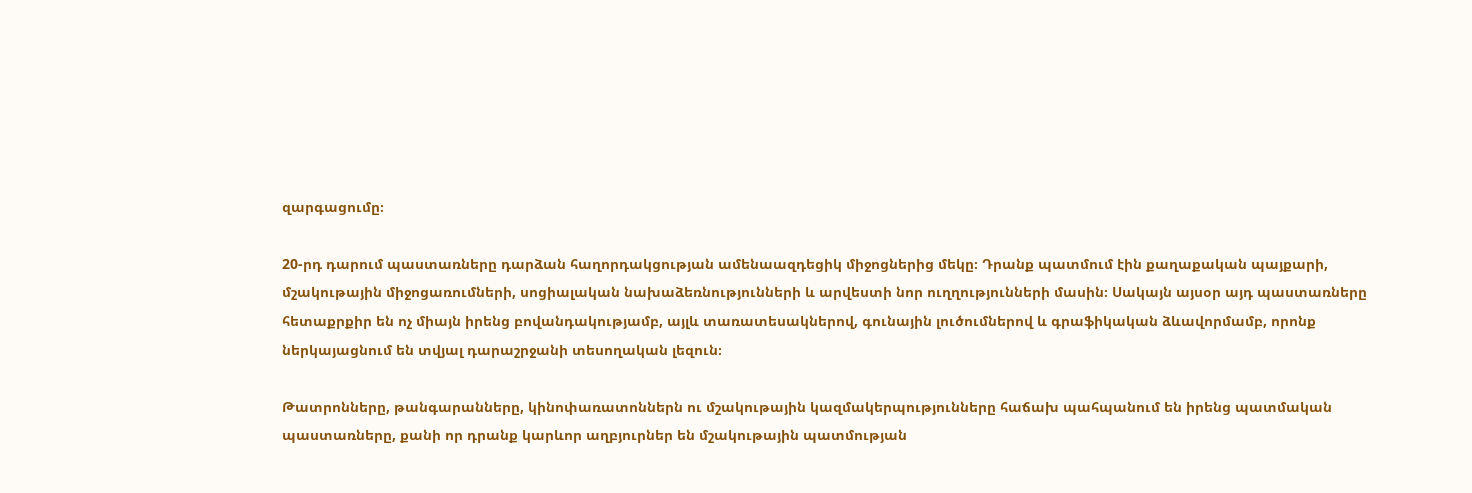զարգացումը։

20-րդ դարում պաստառները դարձան հաղորդակցության ամենաազդեցիկ միջոցներից մեկը։ Դրանք պատմում էին քաղաքական պայքարի, մշակութային միջոցառումների, սոցիալական նախաձեռնությունների և արվեստի նոր ուղղությունների մասին։ Սակայն այսօր այդ պաստառները հետաքրքիր են ոչ միայն իրենց բովանդակությամբ, այլև տառատեսակներով, գունային լուծումներով և գրաֆիկական ձևավորմամբ, որոնք ներկայացնում են տվյալ դարաշրջանի տեսողական լեզուն։

Թատրոնները, թանգարանները, կինոփառատոններն ու մշակութային կազմակերպությունները հաճախ պահպանում են իրենց պատմական պաստառները, քանի որ դրանք կարևոր աղբյուրներ են մշակութային պատմության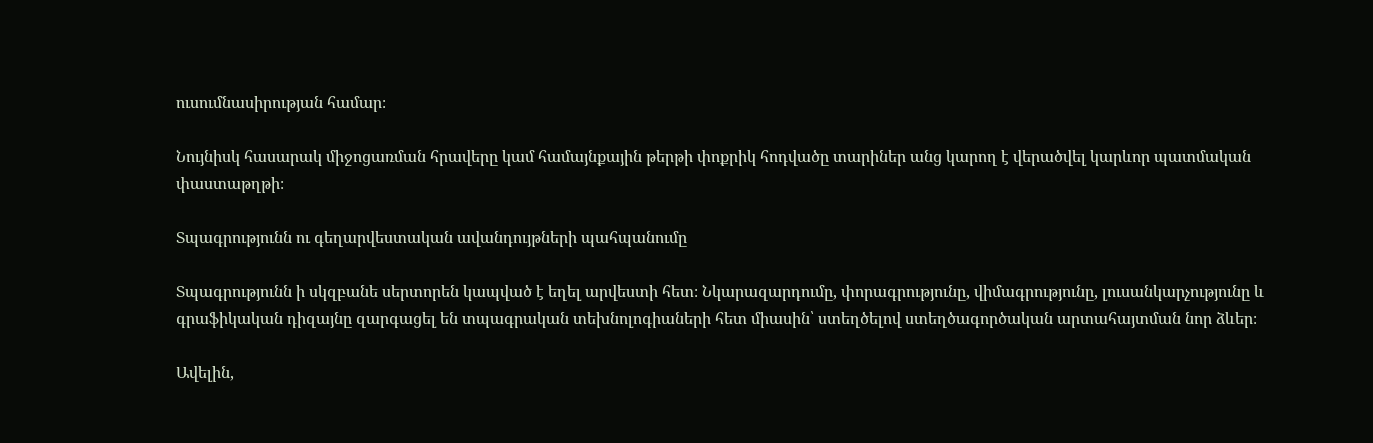ուսումնասիրության համար։

Նույնիսկ հասարակ միջոցառման հրավերը կամ համայնքային թերթի փոքրիկ հոդվածը տարիներ անց կարող է վերածվել կարևոր պատմական փաստաթղթի։

Տպագրությունն ու գեղարվեստական ավանդույթների պահպանումը

Տպագրությունն ի սկզբանե սերտորեն կապված է եղել արվեստի հետ։ Նկարազարդումը, փորագրությունը, վիմագրությունը, լուսանկարչությունը և գրաֆիկական դիզայնը զարգացել են տպագրական տեխնոլոգիաների հետ միասին՝ ստեղծելով ստեղծագործական արտահայտման նոր ձևեր։

Ավելին,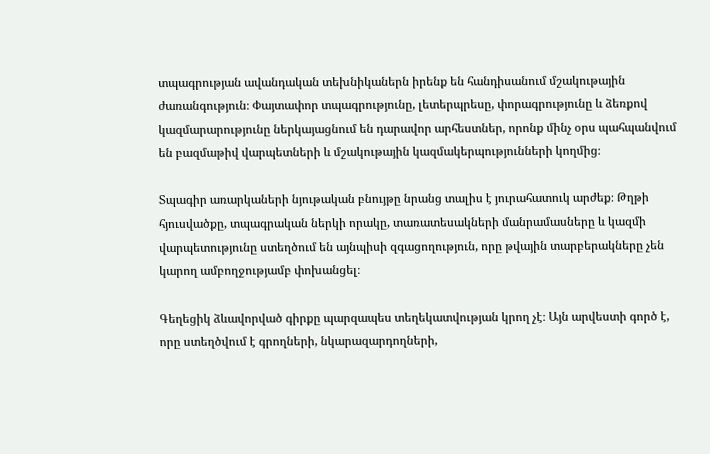տպագրության ավանդական տեխնիկաներն իրենք են հանդիսանում մշակութային ժառանգություն։ Փայտափոր տպագրությունը, լետերպրեսը, փորագրությունը և ձեռքով կազմարարությունը ներկայացնում են դարավոր արհեստներ, որոնք մինչ օրս պահպանվում են բազմաթիվ վարպետների և մշակութային կազմակերպությունների կողմից։

Տպագիր առարկաների նյութական բնույթը նրանց տալիս է յուրահատուկ արժեք։ Թղթի հյուսվածքը, տպագրական ներկի որակը, տառատեսակների մանրամասները և կազմի վարպետությունը ստեղծում են այնպիսի զգացողություն, որը թվային տարբերակները չեն կարող ամբողջությամբ փոխանցել։

Գեղեցիկ ձևավորված գիրքը պարզապես տեղեկատվության կրող չէ։ Այն արվեստի գործ է, որը ստեղծվում է գրողների, նկարազարդողների,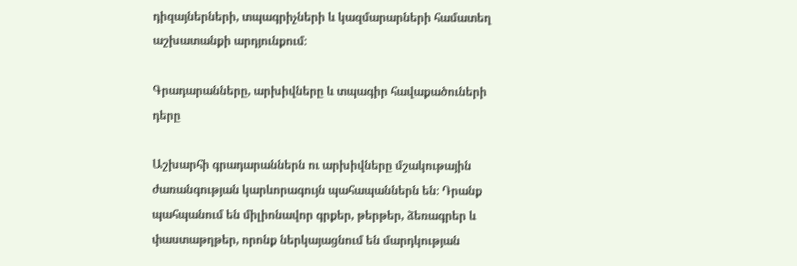դիզայներների, տպագրիչների և կազմարարների համատեղ աշխատանքի արդյունքում։

Գրադարանները, արխիվները և տպագիր հավաքածուների դերը

Աշխարհի գրադարաններն ու արխիվները մշակութային ժառանգության կարևորագույն պահապաններն են։ Դրանք պահպանում են միլիոնավոր գրքեր, թերթեր, ձեռագրեր և փաստաթղթեր, որոնք ներկայացնում են մարդկության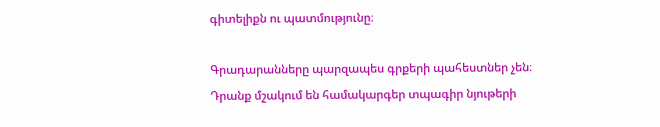գիտելիքն ու պատմությունը։

Գրադարանները պարզապես գրքերի պահեստներ չեն։ Դրանք մշակում են համակարգեր տպագիր նյութերի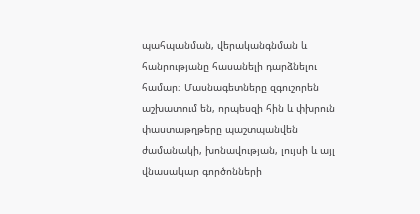պահպանման, վերականգնման և հանրությանը հասանելի դարձնելու համար։ Մասնագետները զգուշորեն աշխատում են, որպեսզի հին և փխրուն փաստաթղթերը պաշտպանվեն ժամանակի, խոնավության, լույսի և այլ վնասակար գործոնների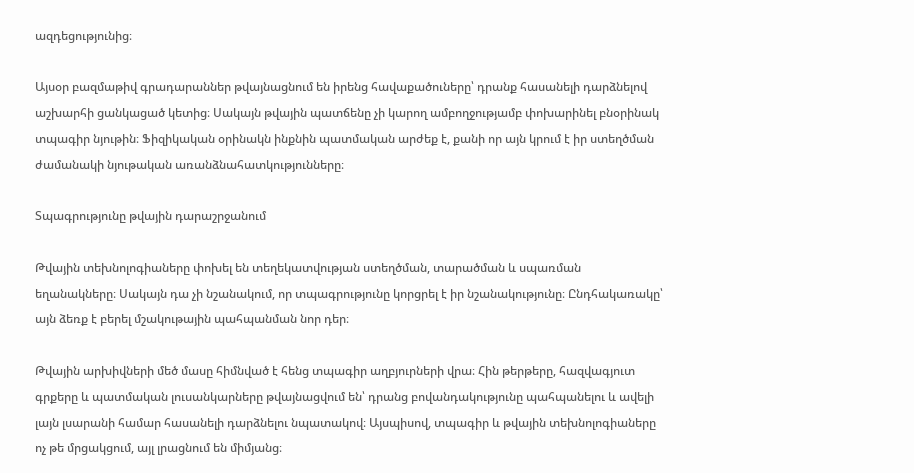ազդեցությունից։

Այսօր բազմաթիվ գրադարաններ թվայնացնում են իրենց հավաքածուները՝ դրանք հասանելի դարձնելով աշխարհի ցանկացած կետից։ Սակայն թվային պատճենը չի կարող ամբողջությամբ փոխարինել բնօրինակ տպագիր նյութին։ Ֆիզիկական օրինակն ինքնին պատմական արժեք է, քանի որ այն կրում է իր ստեղծման ժամանակի նյութական առանձնահատկությունները։

Տպագրությունը թվային դարաշրջանում

Թվային տեխնոլոգիաները փոխել են տեղեկատվության ստեղծման, տարածման և սպառման եղանակները։ Սակայն դա չի նշանակում, որ տպագրությունը կորցրել է իր նշանակությունը։ Ընդհակառակը՝ այն ձեռք է բերել մշակութային պահպանման նոր դեր։

Թվային արխիվների մեծ մասը հիմնված է հենց տպագիր աղբյուրների վրա։ Հին թերթերը, հազվագյուտ գրքերը և պատմական լուսանկարները թվայնացվում են՝ դրանց բովանդակությունը պահպանելու և ավելի լայն լսարանի համար հասանելի դարձնելու նպատակով։ Այսպիսով, տպագիր և թվային տեխնոլոգիաները ոչ թե մրցակցում, այլ լրացնում են միմյանց։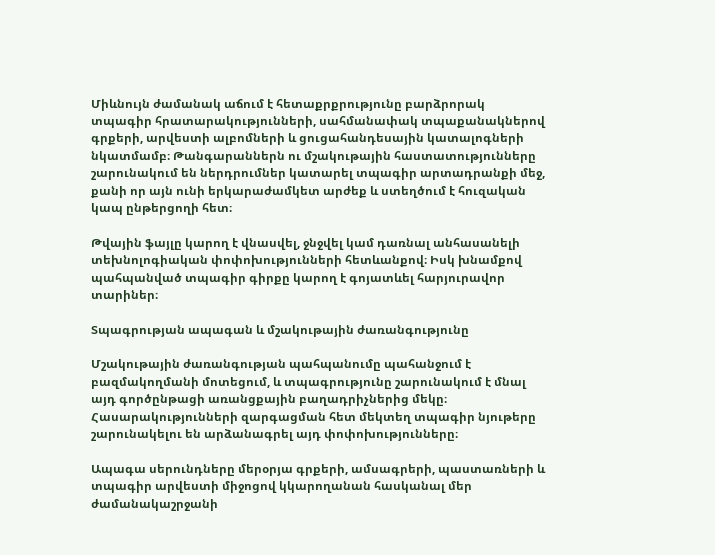Միևնույն ժամանակ աճում է հետաքրքրությունը բարձրորակ տպագիր հրատարակությունների, սահմանափակ տպաքանակներով գրքերի, արվեստի ալբոմների և ցուցահանդեսային կատալոգների նկատմամբ։ Թանգարաններն ու մշակութային հաստատությունները շարունակում են ներդրումներ կատարել տպագիր արտադրանքի մեջ, քանի որ այն ունի երկարաժամկետ արժեք և ստեղծում է հուզական կապ ընթերցողի հետ։

Թվային ֆայլը կարող է վնասվել, ջնջվել կամ դառնալ անհասանելի տեխնոլոգիական փոփոխությունների հետևանքով։ Իսկ խնամքով պահպանված տպագիր գիրքը կարող է գոյատևել հարյուրավոր տարիներ։

Տպագրության ապագան և մշակութային ժառանգությունը

Մշակութային ժառանգության պահպանումը պահանջում է բազմակողմանի մոտեցում, և տպագրությունը շարունակում է մնալ այդ գործընթացի առանցքային բաղադրիչներից մեկը։ Հասարակությունների զարգացման հետ մեկտեղ տպագիր նյութերը շարունակելու են արձանագրել այդ փոփոխությունները։

Ապագա սերունդները մերօրյա գրքերի, ամսագրերի, պաստառների և տպագիր արվեստի միջոցով կկարողանան հասկանալ մեր ժամանակաշրջանի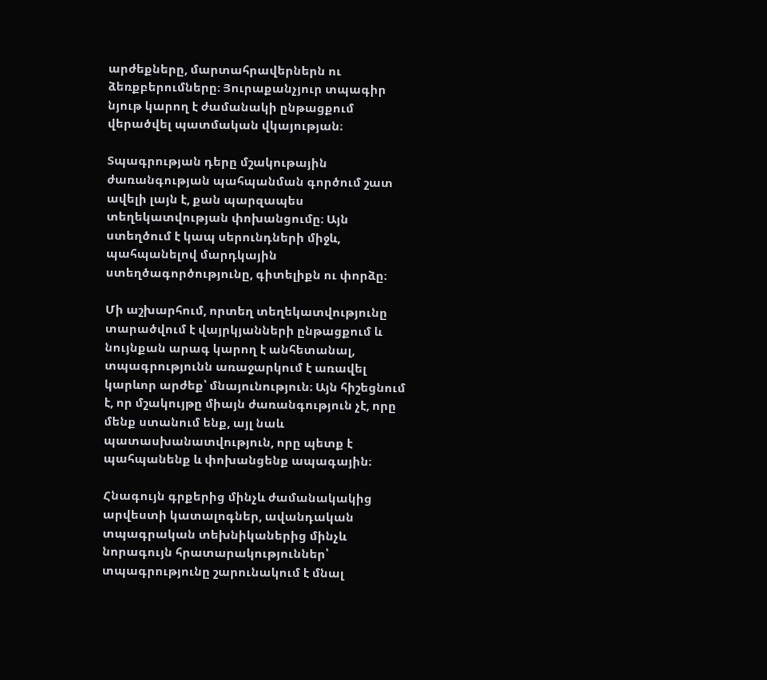արժեքները, մարտահրավերներն ու ձեռքբերումները։ Յուրաքանչյուր տպագիր նյութ կարող է ժամանակի ընթացքում վերածվել պատմական վկայության։

Տպագրության դերը մշակութային ժառանգության պահպանման գործում շատ ավելի լայն է, քան պարզապես տեղեկատվության փոխանցումը։ Այն ստեղծում է կապ սերունդների միջև, պահպանելով մարդկային ստեղծագործությունը, գիտելիքն ու փորձը։

Մի աշխարհում, որտեղ տեղեկատվությունը տարածվում է վայրկյանների ընթացքում և նույնքան արագ կարող է անհետանալ, տպագրությունն առաջարկում է առավել կարևոր արժեք՝ մնայունություն։ Այն հիշեցնում է, որ մշակույթը միայն ժառանգություն չէ, որը մենք ստանում ենք, այլ նաև պատասխանատվություն, որը պետք է պահպանենք և փոխանցենք ապագային։

Հնագույն գրքերից մինչև ժամանակակից արվեստի կատալոգներ, ավանդական տպագրական տեխնիկաներից մինչև նորագույն հրատարակություններ՝ տպագրությունը շարունակում է մնալ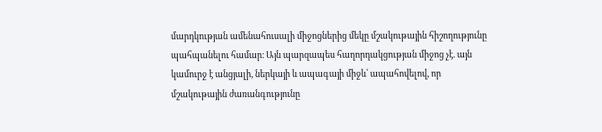մարդկության ամենահուսալի միջոցներից մեկը մշակութային հիշողությունը պահպանելու համար։ Այն պարզապես հաղորդակցության միջոց չէ. այն կամուրջ է անցյալի, ներկայի և ապագայի միջև՝ ապահովելով, որ մշակութային ժառանգությունը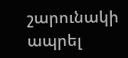շարունակի ապրել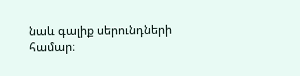նաև գալիք սերունդների համար։